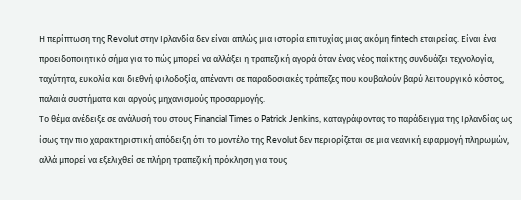Η περίπτωση της Revolut στην Ιρλανδία δεν είναι απλώς μια ιστορία επιτυχίας μιας ακόμη fintech εταιρείας. Είναι ένα προειδοποιητικό σήμα για το πώς μπορεί να αλλάξει η τραπεζική αγορά όταν ένας νέος παίκτης συνδυάζει τεχνολογία, ταχύτητα, ευκολία και διεθνή φιλοδοξία, απέναντι σε παραδοσιακές τράπεζες που κουβαλούν βαρύ λειτουργικό κόστος, παλαιά συστήματα και αργούς μηχανισμούς προσαρμογής.
Το θέμα ανέδειξε σε ανάλυσή του στους Financial Times ο Patrick Jenkins, καταγράφοντας το παράδειγμα της Ιρλανδίας ως ίσως την πιο χαρακτηριστική απόδειξη ότι το μοντέλο της Revolut δεν περιορίζεται σε μια νεανική εφαρμογή πληρωμών, αλλά μπορεί να εξελιχθεί σε πλήρη τραπεζική πρόκληση για τους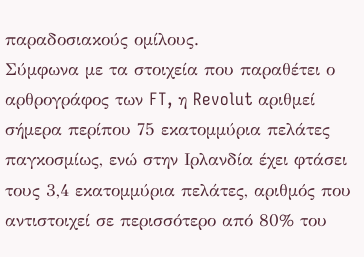παραδοσιακούς ομίλους.
Σύμφωνα με τα στοιχεία που παραθέτει ο αρθρογράφος των FT, η Revolut αριθμεί σήμερα περίπου 75 εκατομμύρια πελάτες παγκοσμίως, ενώ στην Ιρλανδία έχει φτάσει τους 3,4 εκατομμύρια πελάτες, αριθμός που αντιστοιχεί σε περισσότερο από 80% του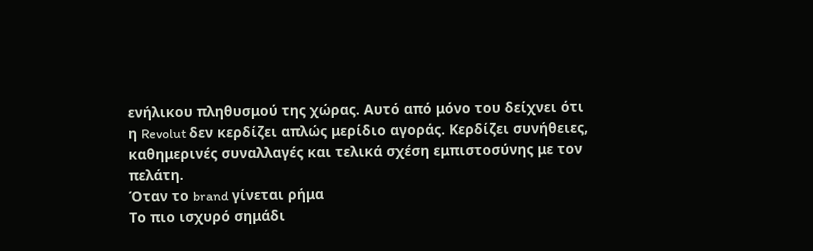ενήλικου πληθυσμού της χώρας. Αυτό από μόνο του δείχνει ότι η Revolut δεν κερδίζει απλώς μερίδιο αγοράς. Κερδίζει συνήθειες, καθημερινές συναλλαγές και τελικά σχέση εμπιστοσύνης με τον πελάτη.
Όταν το brand γίνεται ρήμα
Το πιο ισχυρό σημάδι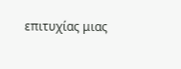επιτυχίας μιας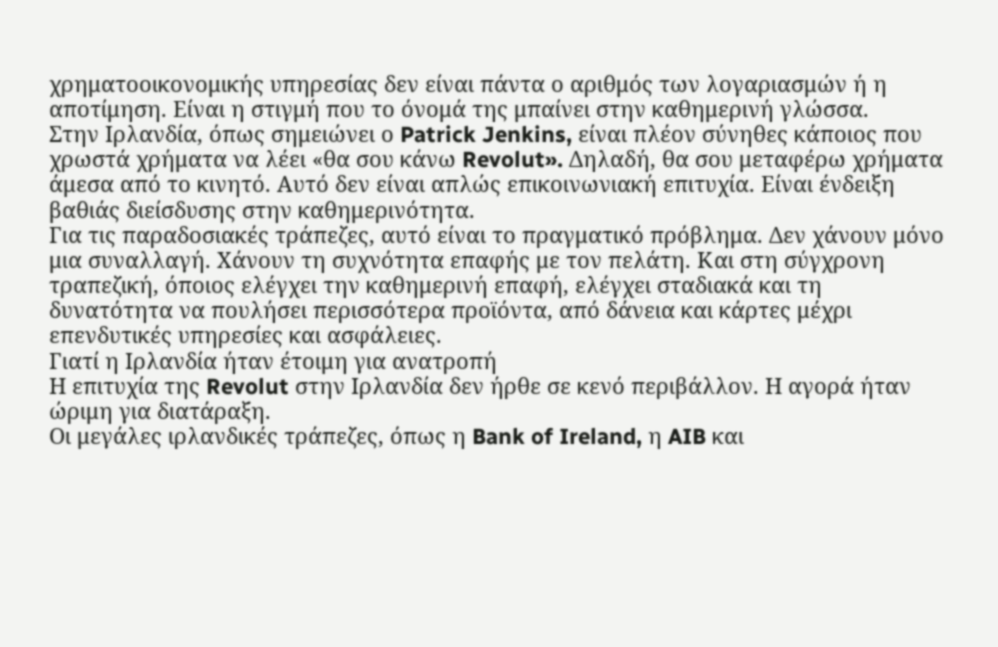χρηματοοικονομικής υπηρεσίας δεν είναι πάντα ο αριθμός των λογαριασμών ή η αποτίμηση. Είναι η στιγμή που το όνομά της μπαίνει στην καθημερινή γλώσσα.
Στην Ιρλανδία, όπως σημειώνει ο Patrick Jenkins, είναι πλέον σύνηθες κάποιος που χρωστά χρήματα να λέει «θα σου κάνω Revolut». Δηλαδή, θα σου μεταφέρω χρήματα άμεσα από το κινητό. Αυτό δεν είναι απλώς επικοινωνιακή επιτυχία. Είναι ένδειξη βαθιάς διείσδυσης στην καθημερινότητα.
Για τις παραδοσιακές τράπεζες, αυτό είναι το πραγματικό πρόβλημα. Δεν χάνουν μόνο μια συναλλαγή. Χάνουν τη συχνότητα επαφής με τον πελάτη. Και στη σύγχρονη τραπεζική, όποιος ελέγχει την καθημερινή επαφή, ελέγχει σταδιακά και τη δυνατότητα να πουλήσει περισσότερα προϊόντα, από δάνεια και κάρτες μέχρι επενδυτικές υπηρεσίες και ασφάλειες.
Γιατί η Ιρλανδία ήταν έτοιμη για ανατροπή
Η επιτυχία της Revolut στην Ιρλανδία δεν ήρθε σε κενό περιβάλλον. Η αγορά ήταν ώριμη για διατάραξη.
Οι μεγάλες ιρλανδικές τράπεζες, όπως η Bank of Ireland, η AIB και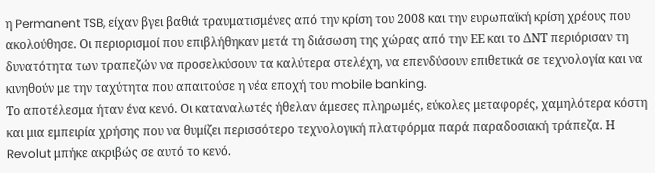η Permanent TSB, είχαν βγει βαθιά τραυματισμένες από την κρίση του 2008 και την ευρωπαϊκή κρίση χρέους που ακολούθησε. Οι περιορισμοί που επιβλήθηκαν μετά τη διάσωση της χώρας από την ΕΕ και το ΔΝΤ περιόρισαν τη δυνατότητα των τραπεζών να προσελκύσουν τα καλύτερα στελέχη, να επενδύσουν επιθετικά σε τεχνολογία και να κινηθούν με την ταχύτητα που απαιτούσε η νέα εποχή του mobile banking.
Το αποτέλεσμα ήταν ένα κενό. Οι καταναλωτές ήθελαν άμεσες πληρωμές, εύκολες μεταφορές, χαμηλότερα κόστη και μια εμπειρία χρήσης που να θυμίζει περισσότερο τεχνολογική πλατφόρμα παρά παραδοσιακή τράπεζα. Η Revolut μπήκε ακριβώς σε αυτό το κενό.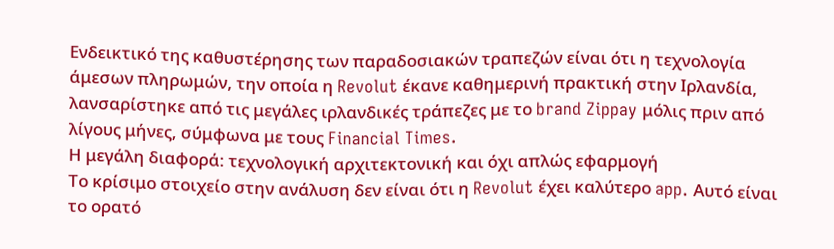Ενδεικτικό της καθυστέρησης των παραδοσιακών τραπεζών είναι ότι η τεχνολογία άμεσων πληρωμών, την οποία η Revolut έκανε καθημερινή πρακτική στην Ιρλανδία, λανσαρίστηκε από τις μεγάλες ιρλανδικές τράπεζες με το brand Zippay μόλις πριν από λίγους μήνες, σύμφωνα με τους Financial Times.
Η μεγάλη διαφορά: τεχνολογική αρχιτεκτονική και όχι απλώς εφαρμογή
Το κρίσιμο στοιχείο στην ανάλυση δεν είναι ότι η Revolut έχει καλύτερο app. Αυτό είναι το ορατό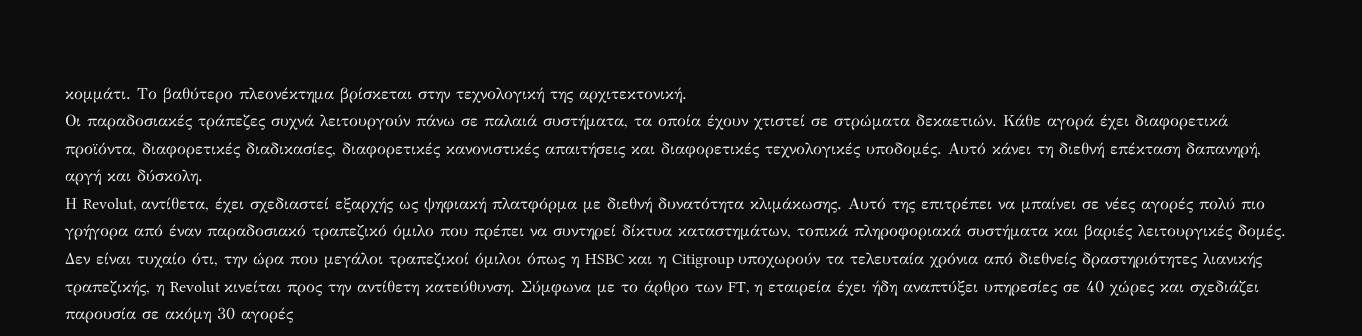κομμάτι. Το βαθύτερο πλεονέκτημα βρίσκεται στην τεχνολογική της αρχιτεκτονική.
Οι παραδοσιακές τράπεζες συχνά λειτουργούν πάνω σε παλαιά συστήματα, τα οποία έχουν χτιστεί σε στρώματα δεκαετιών. Κάθε αγορά έχει διαφορετικά προϊόντα, διαφορετικές διαδικασίες, διαφορετικές κανονιστικές απαιτήσεις και διαφορετικές τεχνολογικές υποδομές. Αυτό κάνει τη διεθνή επέκταση δαπανηρή, αργή και δύσκολη.
Η Revolut, αντίθετα, έχει σχεδιαστεί εξαρχής ως ψηφιακή πλατφόρμα με διεθνή δυνατότητα κλιμάκωσης. Αυτό της επιτρέπει να μπαίνει σε νέες αγορές πολύ πιο γρήγορα από έναν παραδοσιακό τραπεζικό όμιλο που πρέπει να συντηρεί δίκτυα καταστημάτων, τοπικά πληροφοριακά συστήματα και βαριές λειτουργικές δομές.
Δεν είναι τυχαίο ότι, την ώρα που μεγάλοι τραπεζικοί όμιλοι όπως η HSBC και η Citigroup υποχωρούν τα τελευταία χρόνια από διεθνείς δραστηριότητες λιανικής τραπεζικής, η Revolut κινείται προς την αντίθετη κατεύθυνση. Σύμφωνα με το άρθρο των FT, η εταιρεία έχει ήδη αναπτύξει υπηρεσίες σε 40 χώρες και σχεδιάζει παρουσία σε ακόμη 30 αγορές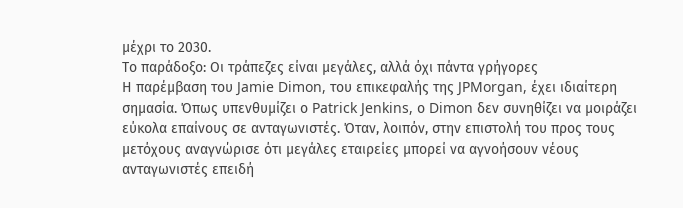μέχρι το 2030.
Το παράδοξο: Οι τράπεζες είναι μεγάλες, αλλά όχι πάντα γρήγορες
Η παρέμβαση του Jamie Dimon, του επικεφαλής της JPMorgan, έχει ιδιαίτερη σημασία. Όπως υπενθυμίζει ο Patrick Jenkins, ο Dimon δεν συνηθίζει να μοιράζει εύκολα επαίνους σε ανταγωνιστές. Όταν, λοιπόν, στην επιστολή του προς τους μετόχους αναγνώρισε ότι μεγάλες εταιρείες μπορεί να αγνοήσουν νέους ανταγωνιστές επειδή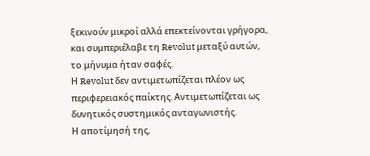ξεκινούν μικροί αλλά επεκτείνονται γρήγορα, και συμπεριέλαβε τη Revolut μεταξύ αυτών, το μήνυμα ήταν σαφές.
Η Revolut δεν αντιμετωπίζεται πλέον ως περιφερειακός παίκτης. Αντιμετωπίζεται ως δυνητικός συστημικός ανταγωνιστής.
Η αποτίμησή της,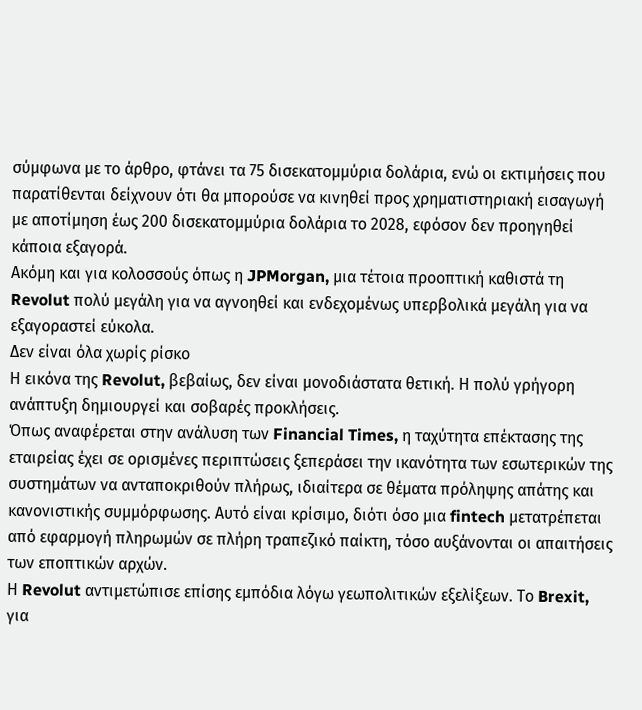σύμφωνα με το άρθρο, φτάνει τα 75 δισεκατομμύρια δολάρια, ενώ οι εκτιμήσεις που παρατίθενται δείχνουν ότι θα μπορούσε να κινηθεί προς χρηματιστηριακή εισαγωγή με αποτίμηση έως 200 δισεκατομμύρια δολάρια το 2028, εφόσον δεν προηγηθεί κάποια εξαγορά.
Ακόμη και για κολοσσούς όπως η JPMorgan, μια τέτοια προοπτική καθιστά τη Revolut πολύ μεγάλη για να αγνοηθεί και ενδεχομένως υπερβολικά μεγάλη για να εξαγοραστεί εύκολα.
Δεν είναι όλα χωρίς ρίσκο
Η εικόνα της Revolut, βεβαίως, δεν είναι μονοδιάστατα θετική. Η πολύ γρήγορη ανάπτυξη δημιουργεί και σοβαρές προκλήσεις.
Όπως αναφέρεται στην ανάλυση των Financial Times, η ταχύτητα επέκτασης της εταιρείας έχει σε ορισμένες περιπτώσεις ξεπεράσει την ικανότητα των εσωτερικών της συστημάτων να ανταποκριθούν πλήρως, ιδιαίτερα σε θέματα πρόληψης απάτης και κανονιστικής συμμόρφωσης. Αυτό είναι κρίσιμο, διότι όσο μια fintech μετατρέπεται από εφαρμογή πληρωμών σε πλήρη τραπεζικό παίκτη, τόσο αυξάνονται οι απαιτήσεις των εποπτικών αρχών.
Η Revolut αντιμετώπισε επίσης εμπόδια λόγω γεωπολιτικών εξελίξεων. Το Brexit, για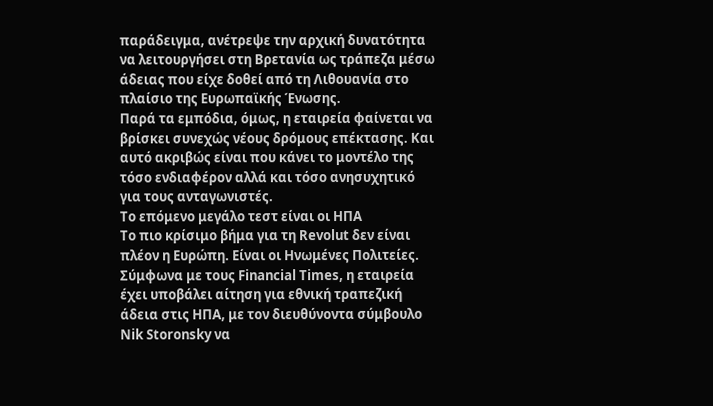παράδειγμα, ανέτρεψε την αρχική δυνατότητα να λειτουργήσει στη Βρετανία ως τράπεζα μέσω άδειας που είχε δοθεί από τη Λιθουανία στο πλαίσιο της Ευρωπαϊκής Ένωσης.
Παρά τα εμπόδια, όμως, η εταιρεία φαίνεται να βρίσκει συνεχώς νέους δρόμους επέκτασης. Και αυτό ακριβώς είναι που κάνει το μοντέλο της τόσο ενδιαφέρον αλλά και τόσο ανησυχητικό για τους ανταγωνιστές.
Το επόμενο μεγάλο τεστ είναι οι ΗΠΑ
Το πιο κρίσιμο βήμα για τη Revolut δεν είναι πλέον η Ευρώπη. Είναι οι Ηνωμένες Πολιτείες.
Σύμφωνα με τους Financial Times, η εταιρεία έχει υποβάλει αίτηση για εθνική τραπεζική άδεια στις ΗΠΑ, με τον διευθύνοντα σύμβουλο Nik Storonsky να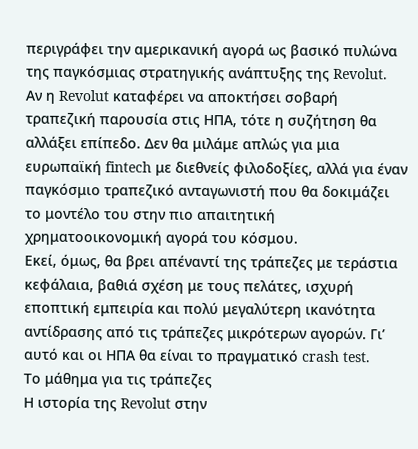περιγράφει την αμερικανική αγορά ως βασικό πυλώνα της παγκόσμιας στρατηγικής ανάπτυξης της Revolut.
Αν η Revolut καταφέρει να αποκτήσει σοβαρή τραπεζική παρουσία στις ΗΠΑ, τότε η συζήτηση θα αλλάξει επίπεδο. Δεν θα μιλάμε απλώς για μια ευρωπαϊκή fintech με διεθνείς φιλοδοξίες, αλλά για έναν παγκόσμιο τραπεζικό ανταγωνιστή που θα δοκιμάζει το μοντέλο του στην πιο απαιτητική χρηματοοικονομική αγορά του κόσμου.
Εκεί, όμως, θα βρει απέναντί της τράπεζες με τεράστια κεφάλαια, βαθιά σχέση με τους πελάτες, ισχυρή εποπτική εμπειρία και πολύ μεγαλύτερη ικανότητα αντίδρασης από τις τράπεζες μικρότερων αγορών. Γι’ αυτό και οι ΗΠΑ θα είναι το πραγματικό crash test.
Το μάθημα για τις τράπεζες
Η ιστορία της Revolut στην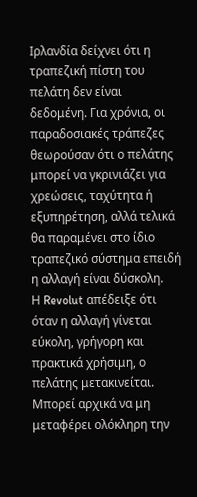Ιρλανδία δείχνει ότι η τραπεζική πίστη του πελάτη δεν είναι δεδομένη. Για χρόνια, οι παραδοσιακές τράπεζες θεωρούσαν ότι ο πελάτης μπορεί να γκρινιάζει για χρεώσεις, ταχύτητα ή εξυπηρέτηση, αλλά τελικά θα παραμένει στο ίδιο τραπεζικό σύστημα επειδή η αλλαγή είναι δύσκολη.
Η Revolut απέδειξε ότι όταν η αλλαγή γίνεται εύκολη, γρήγορη και πρακτικά χρήσιμη, ο πελάτης μετακινείται. Μπορεί αρχικά να μη μεταφέρει ολόκληρη την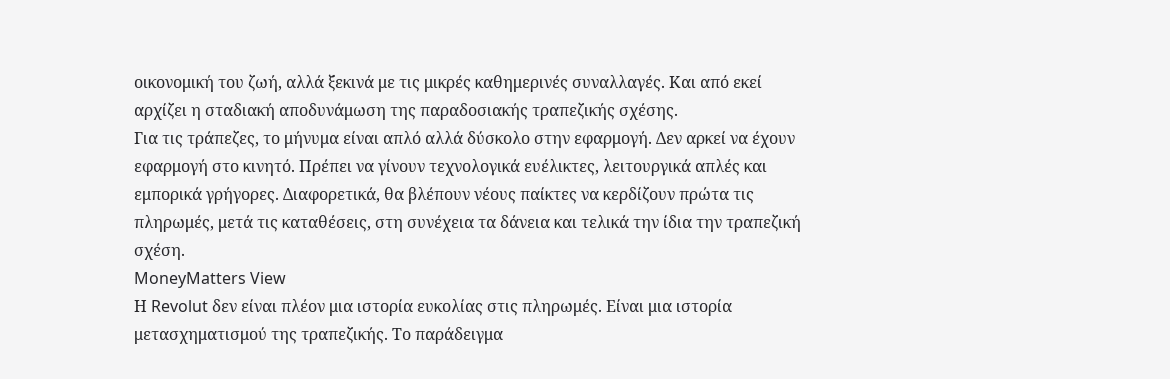οικονομική του ζωή, αλλά ξεκινά με τις μικρές καθημερινές συναλλαγές. Και από εκεί αρχίζει η σταδιακή αποδυνάμωση της παραδοσιακής τραπεζικής σχέσης.
Για τις τράπεζες, το μήνυμα είναι απλό αλλά δύσκολο στην εφαρμογή. Δεν αρκεί να έχουν εφαρμογή στο κινητό. Πρέπει να γίνουν τεχνολογικά ευέλικτες, λειτουργικά απλές και εμπορικά γρήγορες. Διαφορετικά, θα βλέπουν νέους παίκτες να κερδίζουν πρώτα τις πληρωμές, μετά τις καταθέσεις, στη συνέχεια τα δάνεια και τελικά την ίδια την τραπεζική σχέση.
MoneyMatters View
Η Revolut δεν είναι πλέον μια ιστορία ευκολίας στις πληρωμές. Είναι μια ιστορία μετασχηματισμού της τραπεζικής. Το παράδειγμα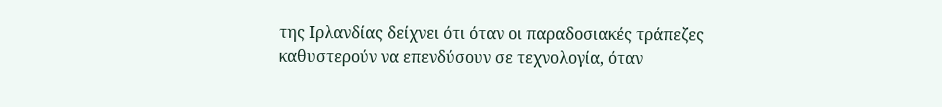της Ιρλανδίας δείχνει ότι όταν οι παραδοσιακές τράπεζες καθυστερούν να επενδύσουν σε τεχνολογία, όταν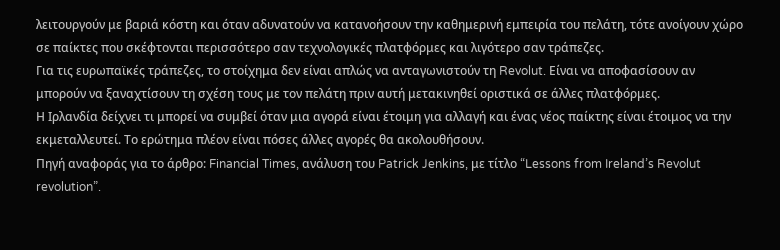λειτουργούν με βαριά κόστη και όταν αδυνατούν να κατανοήσουν την καθημερινή εμπειρία του πελάτη, τότε ανοίγουν χώρο σε παίκτες που σκέφτονται περισσότερο σαν τεχνολογικές πλατφόρμες και λιγότερο σαν τράπεζες.
Για τις ευρωπαϊκές τράπεζες, το στοίχημα δεν είναι απλώς να ανταγωνιστούν τη Revolut. Είναι να αποφασίσουν αν μπορούν να ξαναχτίσουν τη σχέση τους με τον πελάτη πριν αυτή μετακινηθεί οριστικά σε άλλες πλατφόρμες.
Η Ιρλανδία δείχνει τι μπορεί να συμβεί όταν μια αγορά είναι έτοιμη για αλλαγή και ένας νέος παίκτης είναι έτοιμος να την εκμεταλλευτεί. Το ερώτημα πλέον είναι πόσες άλλες αγορές θα ακολουθήσουν.
Πηγή αναφοράς για το άρθρο: Financial Times, ανάλυση του Patrick Jenkins, με τίτλο “Lessons from Ireland’s Revolut revolution”.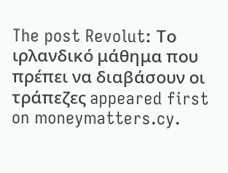The post Revolut: Το ιρλανδικό μάθημα που πρέπει να διαβάσουν οι τράπεζες appeared first on moneymatters.cy.